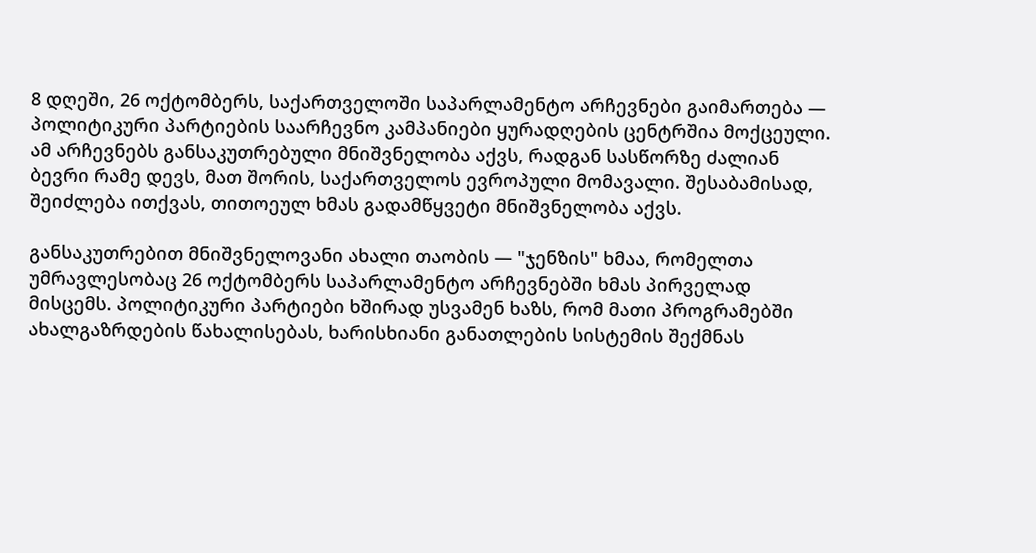8 დღეში, 26 ოქტომბერს, საქართველოში საპარლამენტო არჩევნები გაიმართება — პოლიტიკური პარტიების საარჩევნო კამპანიები ყურადღების ცენტრშია მოქცეული. ამ არჩევნებს განსაკუთრებული მნიშვნელობა აქვს, რადგან სასწორზე ძალიან ბევრი რამე დევს, მათ შორის, საქართველოს ევროპული მომავალი. შესაბამისად, შეიძლება ითქვას, თითოეულ ხმას გადამწყვეტი მნიშვნელობა აქვს.

განსაკუთრებით მნიშვნელოვანი ახალი თაობის — "ჯენზის" ხმაა, რომელთა უმრავლესობაც 26 ოქტომბერს საპარლამენტო არჩევნებში ხმას პირველად მისცემს. პოლიტიკური პარტიები ხშირად უსვამენ ხაზს, რომ მათი პროგრამებში ახალგაზრდების წახალისებას, ხარისხიანი განათლების სისტემის შექმნას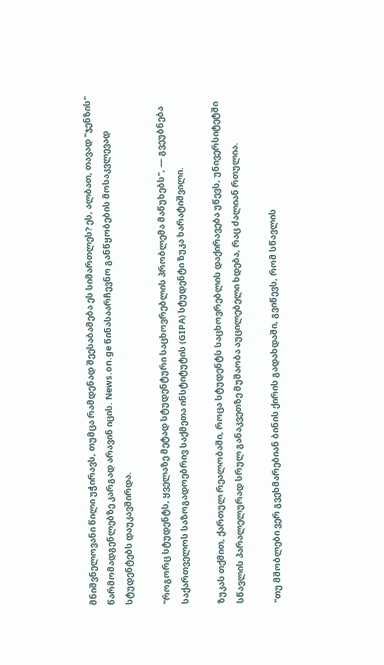მნიშვნელოვანი წილი უჭირავს, თუმცა რამდენად შეესაბამება ეს სიმართლეს? ეს, ალბათ, თავად "ჯენზის" წარმომადგენლებზე კარგად არავინ იცის. News.on.ge წინასაარჩევნო განწყობების მოსაკვლევად სტუდენტებს დაუკავშირდა.

"როგორც სტუდენტს, ყველაზე მეტად სტუდენტური საცხოვრებლის პრობლემა მაწუხებს", — გვეუბნება საქართველოს საზოგადოებრივ საქმეთა ინსტიტუტის (GIPA) სტუდენტი ზუკა ხარატიშვილი.

ზუკას თქმით, ქართულ რეალობაში, როცა სტუდენტს საცხოვრებლის დაქირავება უწევს, უნივერსიტეტში სწავლის პარალელურად სრულ განაკვეთზე მუშაობა აუცილებელი ხდება, რაც ძალიან რთულია.

"თუ მშობლები ვერ გვეხმარებიან ბინის ქირის გადახდაში, გვიწევს, რომ სწავლის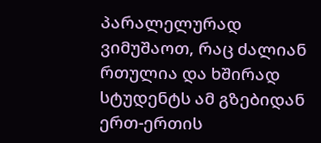პარალელურად ვიმუშაოთ, რაც ძალიან რთულია და ხშირად სტუდენტს ამ გზებიდან ერთ-ერთის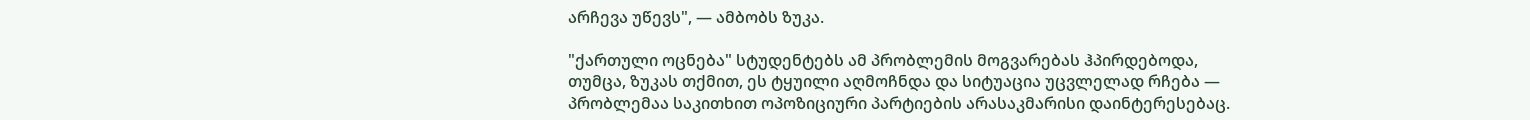არჩევა უწევს", — ამბობს ზუკა.

"ქართული ოცნება" სტუდენტებს ამ პრობლემის მოგვარებას ჰპირდებოდა, თუმცა, ზუკას თქმით, ეს ტყუილი აღმოჩნდა და სიტუაცია უცვლელად რჩება — პრობლემაა საკითხით ოპოზიციური პარტიების არასაკმარისი დაინტერესებაც.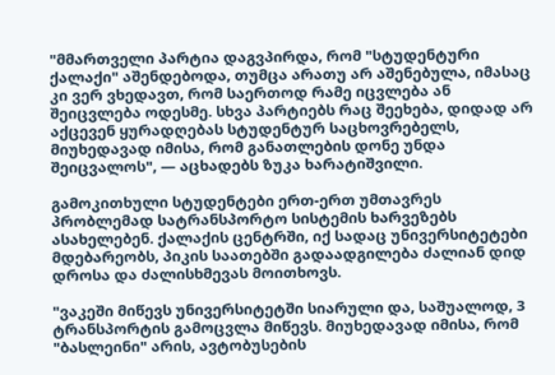"მმართველი პარტია დაგვპირდა, რომ "სტუდენტური ქალაქი" აშენდებოდა, თუმცა არათუ არ აშენებულა, იმასაც კი ვერ ვხედავთ, რომ საერთოდ რამე იცვლება ან შეიცვლება ოდესმე. სხვა პარტიებს რაც შეეხება, დიდად არ აქცევენ ყურადღებას სტუდენტურ საცხოვრებელს, მიუხედავად იმისა, რომ განათლების დონე უნდა შეიცვალოს", — აცხადებს ზუკა ხარატიშვილი.

გამოკითხული სტუდენტები ერთ-ერთ უმთავრეს პრობლემად სატრანსპორტო სისტემის ხარვეზებს ასახელებენ. ქალაქის ცენტრში, იქ სადაც უნივერსიტეტები მდებარეობს, პიკის საათებში გადაადგილება ძალიან დიდ დროსა და ძალისხმევას მოითხოვს.

"ვაკეში მიწევს უნივერსიტეტში სიარული და, საშუალოდ, 3 ტრანსპორტის გამოცვლა მიწევს. მიუხედავად იმისა, რომ "ბასლეინი" არის, ავტობუსების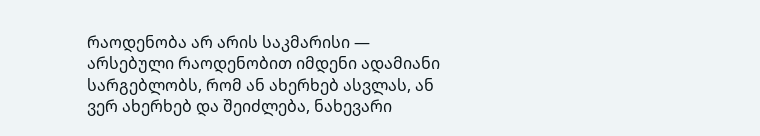რაოდენობა არ არის საკმარისი — არსებული რაოდენობით იმდენი ადამიანი სარგებლობს, რომ ან ახერხებ ასვლას, ან ვერ ახერხებ და შეიძლება, ნახევარი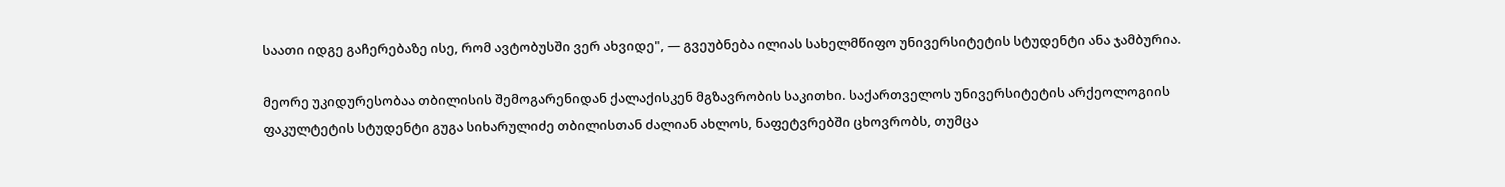საათი იდგე გაჩერებაზე ისე, რომ ავტობუსში ვერ ახვიდე", — გვეუბნება ილიას სახელმწიფო უნივერსიტეტის სტუდენტი ანა ჯამბურია.

მეორე უკიდურესობაა თბილისის შემოგარენიდან ქალაქისკენ მგზავრობის საკითხი. საქართველოს უნივერსიტეტის არქეოლოგიის ფაკულტეტის სტუდენტი გუგა სიხარულიძე თბილისთან ძალიან ახლოს, ნაფეტვრებში ცხოვრობს, თუმცა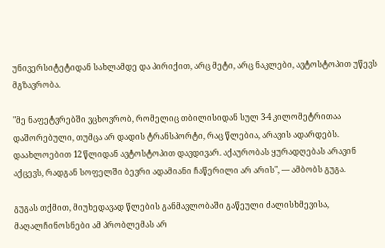უნივერსიტეტიდან სახლამდე და პირიქით, არც მეტი, არც ნაკლები, ავტოსტოპით უწევს მგზავრობა.

"მე ნაფეტვრებში ვცხოვრობ, რომელიც თბილისიდან სულ 3-4 კილომეტრითაა დაშორებული, თუმცა არ დადის ტრანსპორტი, რაც წლებია, არავის ადარდებს. დაახლოებით 12 წლიდან ავტოსტოპით დავდივარ. აქაურობას ყურადღებას არავინ აქცევს, რადგან სოფელში ბევრი ადამიანი ჩაწერილი არ არის", — ამბობს გუგა.

გუგას თქმით, მიუხედავად წლების განმავლობაში გაწეული ძალისხმევისა, მაღალჩინოსნები ამ პრობლემას არ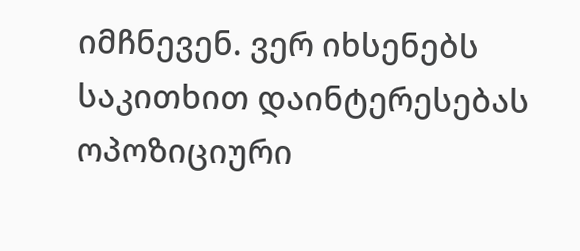იმჩნევენ. ვერ იხსენებს საკითხით დაინტერესებას ოპოზიციური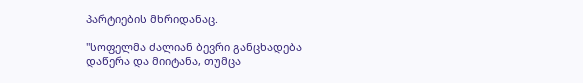პარტიების მხრიდანაც.

"სოფელმა ძალიან ბევრი განცხადება დაწერა და მიიტანა, თუმცა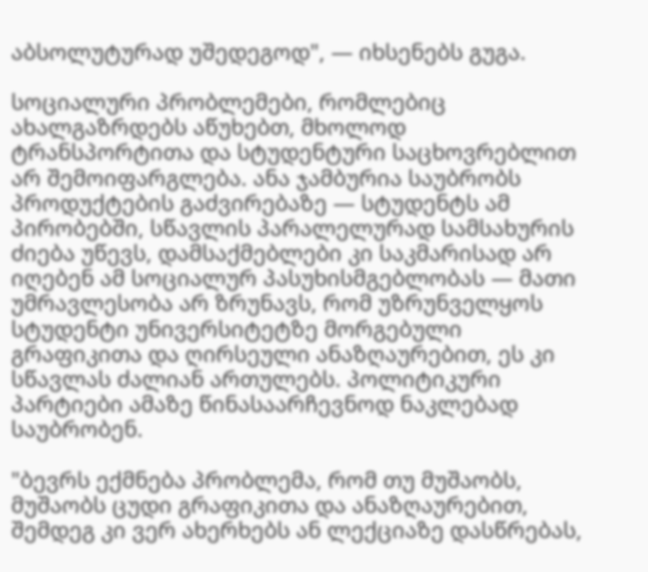აბსოლუტურად უშედეგოდ", — იხსენებს გუგა.

სოციალური პრობლემები, რომლებიც ახალგაზრდებს აწუხებთ, მხოლოდ ტრანსპორტითა და სტუდენტური საცხოვრებლით არ შემოიფარგლება. ანა ჯამბურია საუბრობს პროდუქტების გაძვირებაზე — სტუდენტს ამ პირობებში, სწავლის პარალელურად სამსახურის ძიება უწევს, დამსაქმებლები კი საკმარისად არ იღებენ ამ სოციალურ პასუხისმგებლობას — მათი უმრავლესობა არ ზრუნავს, რომ უზრუნველყოს სტუდენტი უნივერსიტეტზე მორგებული გრაფიკითა და ღირსეული ანაზღაურებით, ეს კი სწავლას ძალიან ართულებს. პოლიტიკური პარტიები ამაზე წინასაარჩევნოდ ნაკლებად საუბრობენ.

"ბევრს ექმნება პრობლემა, რომ თუ მუშაობს, მუშაობს ცუდი გრაფიკითა და ანაზღაურებით, შემდეგ კი ვერ ახერხებს ან ლექციაზე დასწრებას,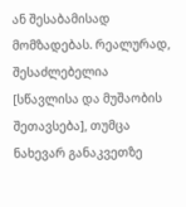ან შესაბამისად მომზადებას. რეალურად, შესაძლებელია [სწავლისა და მუშაობის შეთავსება], თუმცა ნახევარ განაკვეთზე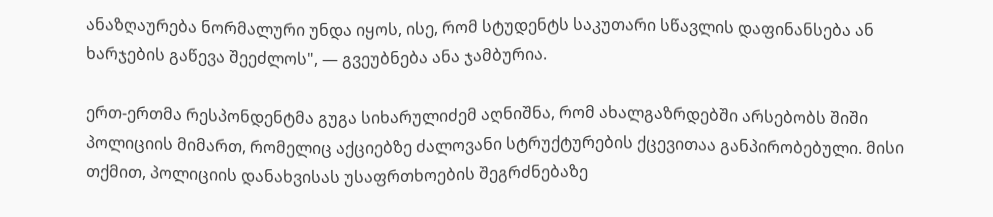ანაზღაურება ნორმალური უნდა იყოს, ისე, რომ სტუდენტს საკუთარი სწავლის დაფინანსება ან ხარჯების გაწევა შეეძლოს", — გვეუბნება ანა ჯამბურია.

ერთ-ერთმა რესპონდენტმა გუგა სიხარულიძემ აღნიშნა, რომ ახალგაზრდებში არსებობს შიში პოლიციის მიმართ, რომელიც აქციებზე ძალოვანი სტრუქტურების ქცევითაა განპირობებული. მისი თქმით, პოლიციის დანახვისას უსაფრთხოების შეგრძნებაზე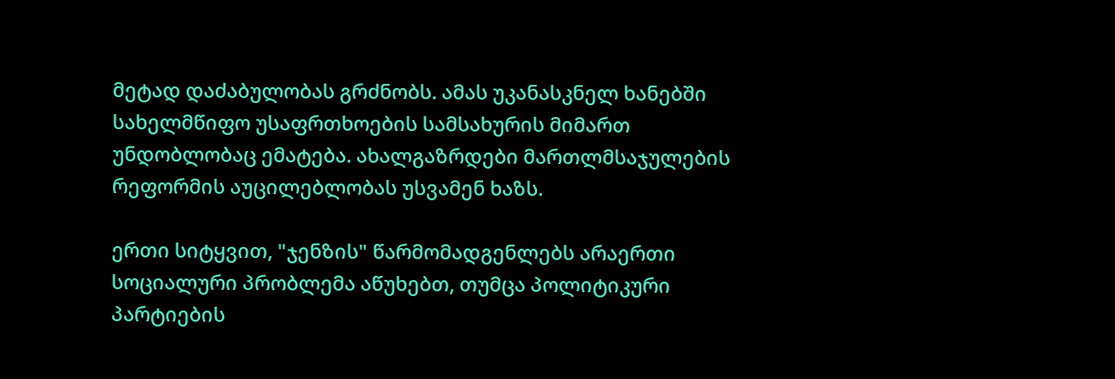მეტად დაძაბულობას გრძნობს. ამას უკანასკნელ ხანებში სახელმწიფო უსაფრთხოების სამსახურის მიმართ უნდობლობაც ემატება. ახალგაზრდები მართლმსაჯულების რეფორმის აუცილებლობას უსვამენ ხაზს.

ერთი სიტყვით, "ჯენზის" წარმომადგენლებს არაერთი სოციალური პრობლემა აწუხებთ, თუმცა პოლიტიკური პარტიების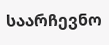საარჩევნო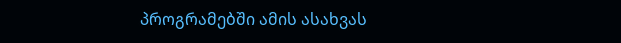პროგრამებში ამის ასახვას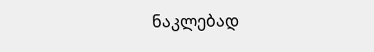ნაკლებად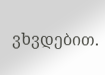ვხვდებით.